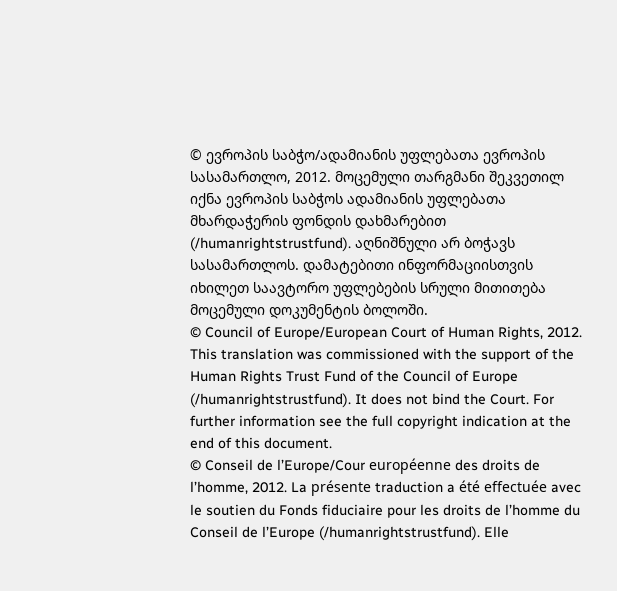© ევროპის საბჭო/ადამიანის უფლებათა ევროპის სასამართლო, 2012. მოცემული თარგმანი შეკვეთილ იქნა ევროპის საბჭოს ადამიანის უფლებათა მხარდაჭერის ფონდის დახმარებით (/humanrightstrustfund). აღნიშნული არ ბოჭავს სასამართლოს. დამატებითი ინფორმაციისთვის იხილეთ საავტორო უფლებების სრული მითითება მოცემული დოკუმენტის ბოლოში.
© Council of Europe/European Court of Human Rights, 2012. This translation was commissioned with the support of the Human Rights Trust Fund of the Council of Europe (/humanrightstrustfund). It does not bind the Court. For further information see the full copyright indication at the end of this document.
© Conseil de l’Europe/Cour européenne des droits de l’homme, 2012. La présente traduction a été effectuée avec le soutien du Fonds fiduciaire pour les droits de l’homme du Conseil de l’Europe (/humanrightstrustfund). Elle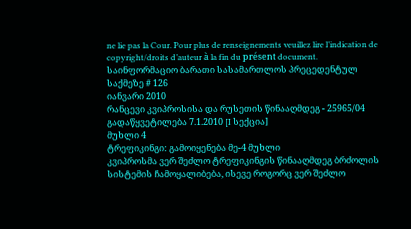ne lie pas la Cour. Pour plus de renseignements veuillez lire l’indication de copyright/droits d’auteur à la fin du présent document.
საინფორმაციო ბარათი სასამართლოს პრეცედენტულ საქმეზე # 126
იანვარი 2010
რანცევი კვიპროსისა და რუსეთის წინააღმდეგ - 25965/04
გადაწყვეტილება 7.1.2010 [I სექცია]
მუხლი 4
ტრეფიკინგი: გამოიყენება მე-4 მუხლი
კვიპროსმა ვერ შეძლო ტრეფიკინგის წინააღმდეგ ბრძოლის სისტემის ჩამოყალიბება, ისევე როგორც ვერ შეძლო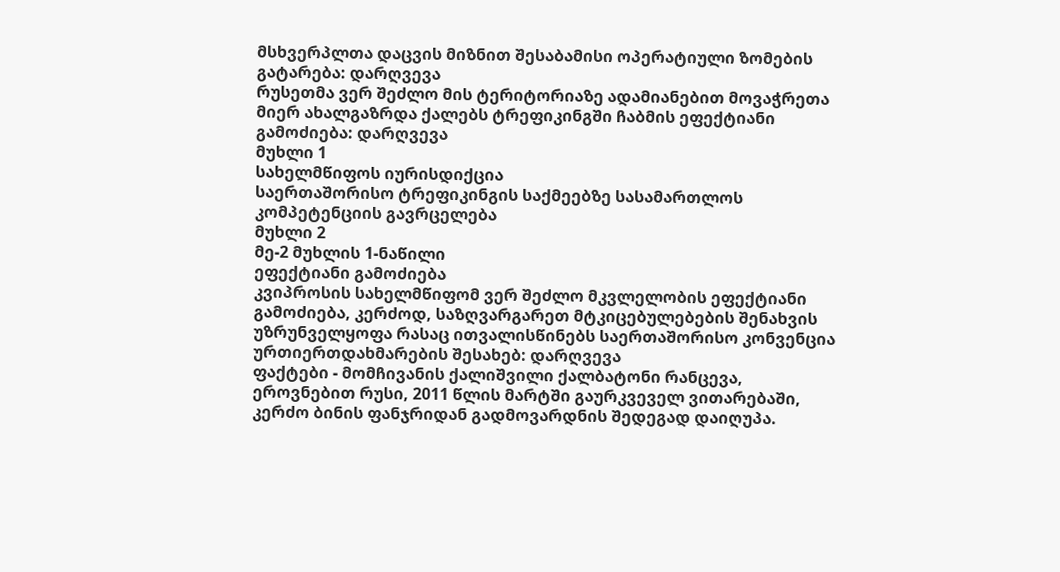მსხვერპლთა დაცვის მიზნით შესაბამისი ოპერატიული ზომების გატარება: დარღვევა
რუსეთმა ვერ შეძლო მის ტერიტორიაზე ადამიანებით მოვაჭრეთა მიერ ახალგაზრდა ქალებს ტრეფიკინგში ჩაბმის ეფექტიანი გამოძიება: დარღვევა
მუხლი 1
სახელმწიფოს იურისდიქცია
საერთაშორისო ტრეფიკინგის საქმეებზე სასამართლოს კომპეტენციის გავრცელება
მუხლი 2
მე-2 მუხლის 1-ნაწილი
ეფექტიანი გამოძიება
კვიპროსის სახელმწიფომ ვერ შეძლო მკვლელობის ეფექტიანი გამოძიება, კერძოდ, საზღვარგარეთ მტკიცებულებების შენახვის უზრუნველყოფა რასაც ითვალისწინებს საერთაშორისო კონვენცია ურთიერთდახმარების შესახებ: დარღვევა
ფაქტები - მომჩივანის ქალიშვილი ქალბატონი რანცევა, ეროვნებით რუსი, 2011 წლის მარტში გაურკვეველ ვითარებაში, კერძო ბინის ფანჯრიდან გადმოვარდნის შედეგად დაიღუპა.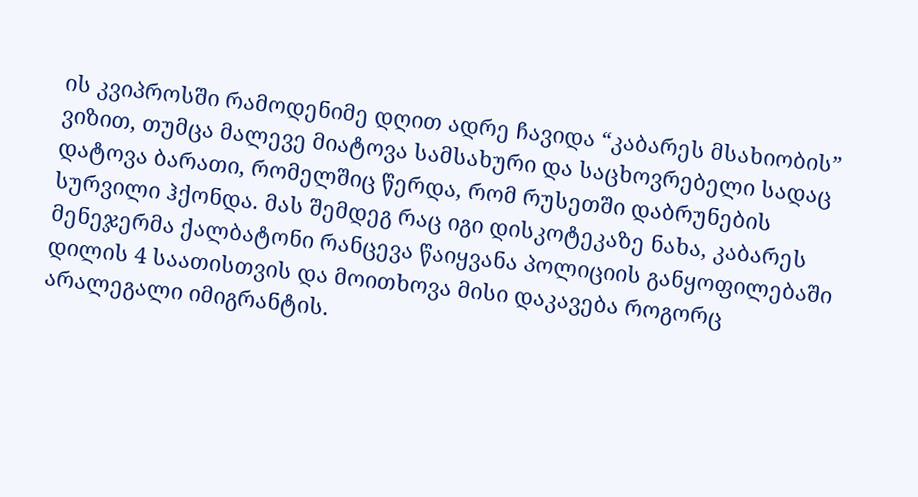ის კვიპროსში რამოდენიმე დღით ადრე ჩავიდა “კაბარეს მსახიობის” ვიზით, თუმცა მალევე მიატოვა სამსახური და საცხოვრებელი სადაც დატოვა ბარათი, რომელშიც წერდა, რომ რუსეთში დაბრუნების სურვილი ჰქონდა. მას შემდეგ რაც იგი დისკოტეკაზე ნახა, კაბარეს მენეჯერმა ქალბატონი რანცევა წაიყვანა პოლიციის განყოფილებაში დილის 4 საათისთვის და მოითხოვა მისი დაკავება როგორც არალეგალი იმიგრანტის.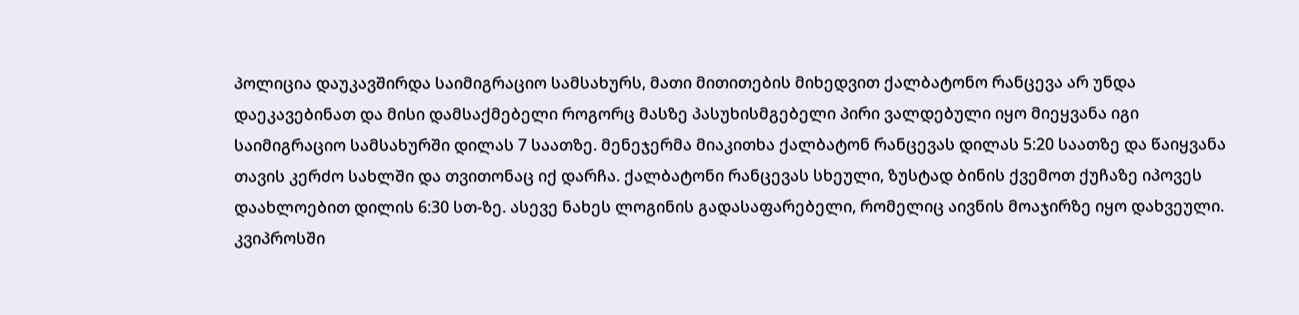პოლიცია დაუკავშირდა საიმიგრაციო სამსახურს, მათი მითითების მიხედვით ქალბატონო რანცევა არ უნდა დაეკავებინათ და მისი დამსაქმებელი როგორც მასზე პასუხისმგებელი პირი ვალდებული იყო მიეყვანა იგი საიმიგრაციო სამსახურში დილას 7 საათზე. მენეჯერმა მიაკითხა ქალბატონ რანცევას დილას 5:20 საათზე და წაიყვანა თავის კერძო სახლში და თვითონაც იქ დარჩა. ქალბატონი რანცევას სხეული, ზუსტად ბინის ქვემოთ ქუჩაზე იპოვეს დაახლოებით დილის 6:30 სთ-ზე. ასევე ნახეს ლოგინის გადასაფარებელი, რომელიც აივნის მოაჯირზე იყო დახვეული. კვიპროსში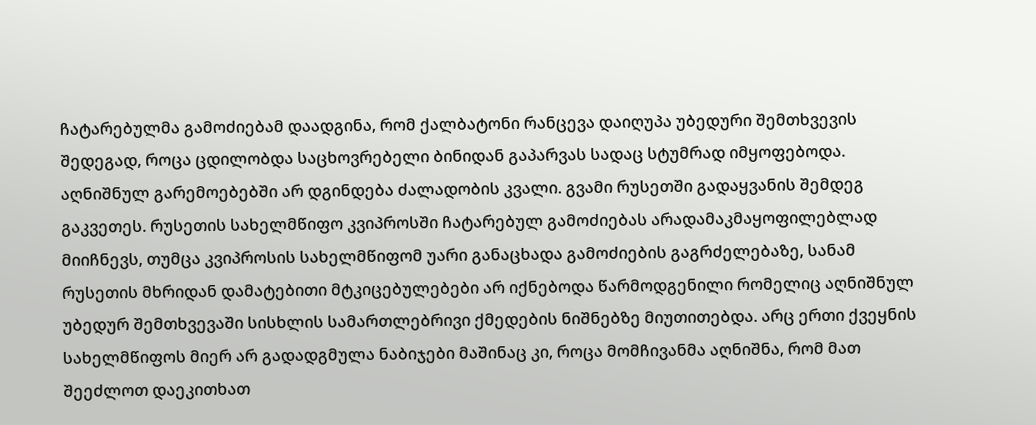ჩატარებულმა გამოძიებამ დაადგინა, რომ ქალბატონი რანცევა დაიღუპა უბედური შემთხვევის შედეგად, როცა ცდილობდა საცხოვრებელი ბინიდან გაპარვას სადაც სტუმრად იმყოფებოდა. აღნიშნულ გარემოებებში არ დგინდება ძალადობის კვალი. გვამი რუსეთში გადაყვანის შემდეგ გაკვეთეს. რუსეთის სახელმწიფო კვიპროსში ჩატარებულ გამოძიებას არადამაკმაყოფილებლად მიიჩნევს, თუმცა კვიპროსის სახელმწიფომ უარი განაცხადა გამოძიების გაგრძელებაზე, სანამ რუსეთის მხრიდან დამატებითი მტკიცებულებები არ იქნებოდა წარმოდგენილი რომელიც აღნიშნულ უბედურ შემთხვევაში სისხლის სამართლებრივი ქმედების ნიშნებზე მიუთითებდა. არც ერთი ქვეყნის სახელმწიფოს მიერ არ გადადგმულა ნაბიჯები მაშინაც კი, როცა მომჩივანმა აღნიშნა, რომ მათ შეეძლოთ დაეკითხათ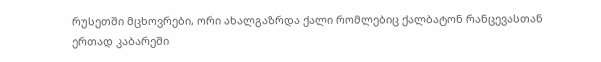რუსეთში მცხოვრები, ორი ახალგაზრდა ქალი რომლებიც ქალბატონ რანცევასთან ერთად კაბარეში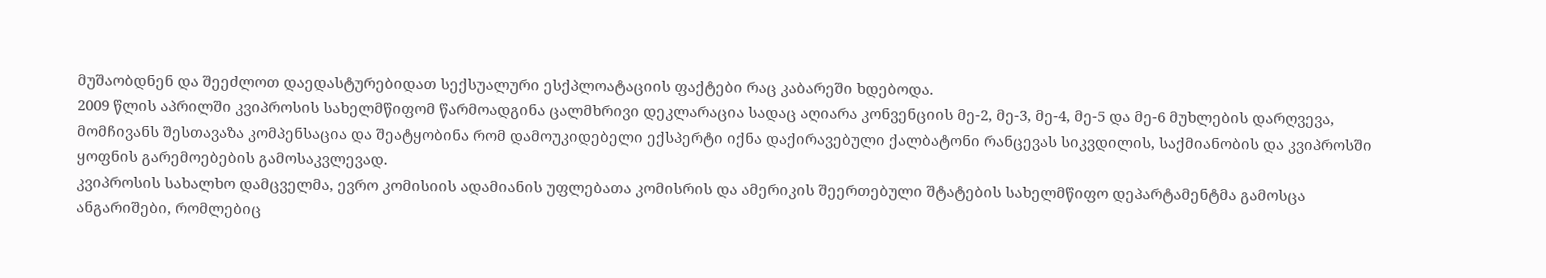მუშაობდნენ და შეეძლოთ დაედასტურებიდათ სექსუალური ესქპლოატაციის ფაქტები რაც კაბარეში ხდებოდა.
2009 წლის აპრილში კვიპროსის სახელმწიფომ წარმოადგინა ცალმხრივი დეკლარაცია სადაც აღიარა კონვენციის მე-2, მე-3, მე-4, მე-5 და მე-6 მუხლების დარღვევა, მომჩივანს შესთავაზა კომპენსაცია და შეატყობინა რომ დამოუკიდებელი ექსპერტი იქნა დაქირავებული ქალბატონი რანცევას სიკვდილის, საქმიანობის და კვიპროსში ყოფნის გარემოებების გამოსაკვლევად.
კვიპროსის სახალხო დამცველმა, ევრო კომისიის ადამიანის უფლებათა კომისრის და ამერიკის შეერთებული შტატების სახელმწიფო დეპარტამენტმა გამოსცა ანგარიშები, რომლებიც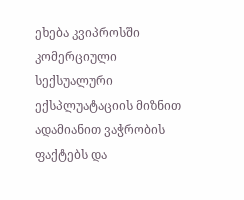ეხება კვიპროსში კომერციული სექსუალური ექსპლუატაციის მიზნით ადამიანით ვაჭრობის ფაქტებს და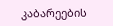კაბარეების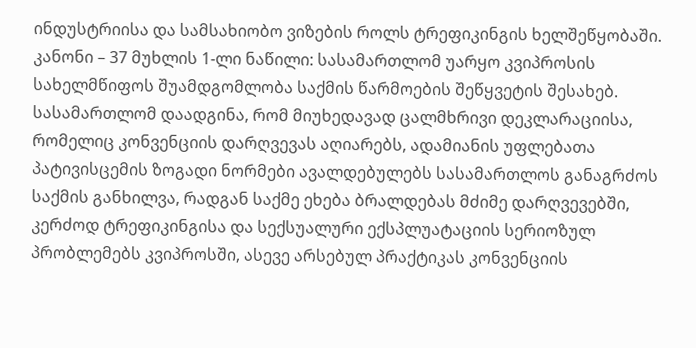ინდუსტრიისა და სამსახიობო ვიზების როლს ტრეფიკინგის ხელშეწყობაში.
კანონი – 37 მუხლის 1-ლი ნაწილი: სასამართლომ უარყო კვიპროსის სახელმწიფოს შუამდგომლობა საქმის წარმოების შეწყვეტის შესახებ. სასამართლომ დაადგინა, რომ მიუხედავად ცალმხრივი დეკლარაციისა, რომელიც კონვენციის დარღვევას აღიარებს, ადამიანის უფლებათა პატივისცემის ზოგადი ნორმები ავალდებულებს სასამართლოს განაგრძოს საქმის განხილვა, რადგან საქმე ეხება ბრალდებას მძიმე დარღვევებში, კერძოდ ტრეფიკინგისა და სექსუალური ექსპლუატაციის სერიოზულ პრობლემებს კვიპროსში, ასევე არსებულ პრაქტიკას კონვენციის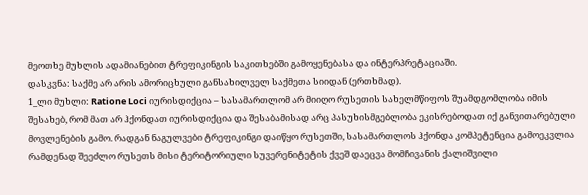მეოთხე მუხლის ადამიანებით ტრეფიკინგის საკითხებში გამოყენებასა და ინტერპრეტაციაში.
დასკვნა: საქმე არ არის ამორიცხული განსახილველ საქმეთა სიიდან (ერთხმად).
1_ლი მუხლი: Ratione Loci იურისდიქცია – სასამართლომ არ მიიღო რუსეთის სახელმწიფოს შუამდგომლობა იმის შესახებ, რომ მათ არ ჰქონდათ იურისდიქცია და შესაბამისად არც პასუხისმგებლობა ეკისრებოდათ იქ განვითარებული მოვლენების გამო. რადგან ნაგულვები ტრეფიკინგი დაიწყო რუსეთში, სასამართლოს ჰქონდა კომპეტენცია გამოეკვლია რამდენად შეეძლო რუსეთს მისი ტერიტორიული სუვერენიტეტის ქვეშ დაეცვა მომჩივანის ქალიშვილი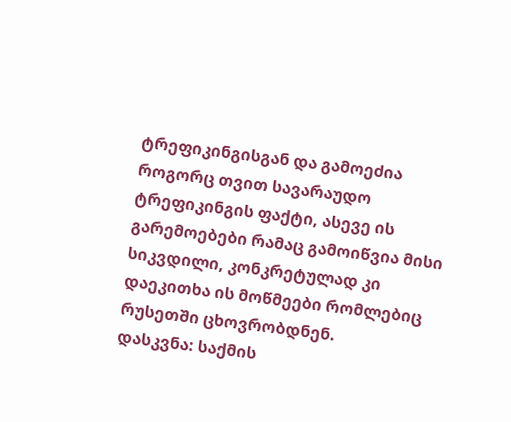ტრეფიკინგისგან და გამოეძია როგორც თვით სავარაუდო ტრეფიკინგის ფაქტი, ასევე ის გარემოებები რამაც გამოიწვია მისი სიკვდილი, კონკრეტულად კი დაეკითხა ის მოწმეები რომლებიც რუსეთში ცხოვრობდნენ.
დასკვნა: საქმის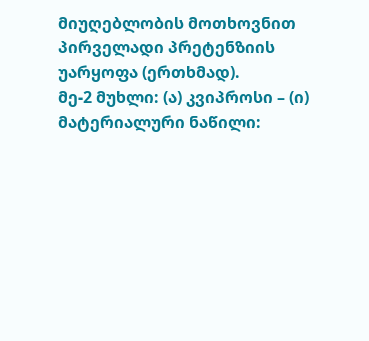მიუღებლობის მოთხოვნით პირველადი პრეტენზიის უარყოფა (ერთხმად).
მე-2 მუხლი: (ა) კვიპროსი – (ი) მატერიალური ნაწილი: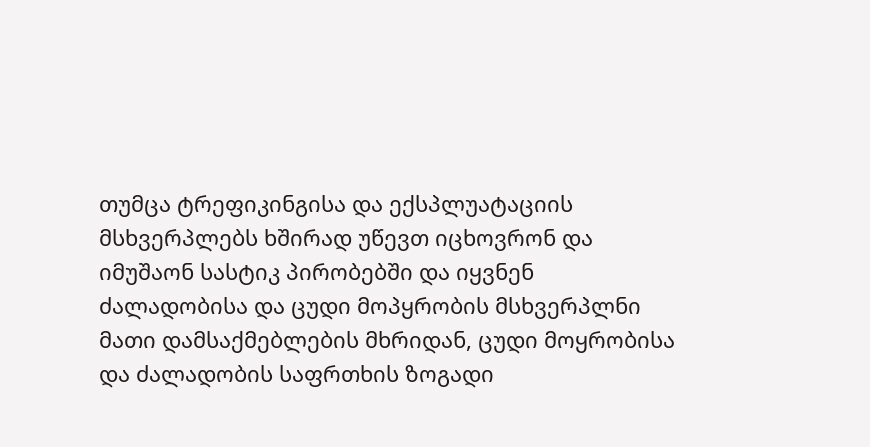თუმცა ტრეფიკინგისა და ექსპლუატაციის მსხვერპლებს ხშირად უწევთ იცხოვრონ და იმუშაონ სასტიკ პირობებში და იყვნენ ძალადობისა და ცუდი მოპყრობის მსხვერპლნი მათი დამსაქმებლების მხრიდან, ცუდი მოყრობისა და ძალადობის საფრთხის ზოგადი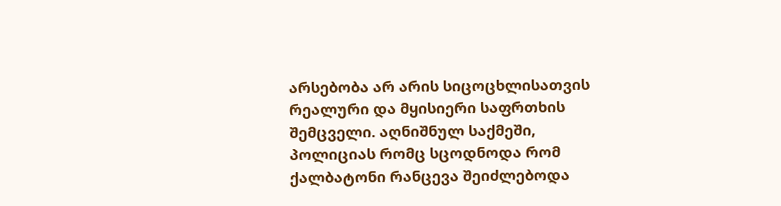არსებობა არ არის სიცოცხლისათვის რეალური და მყისიერი საფრთხის შემცველი. აღნიშნულ საქმეში, პოლიციას რომც სცოდნოდა რომ ქალბატონი რანცევა შეიძლებოდა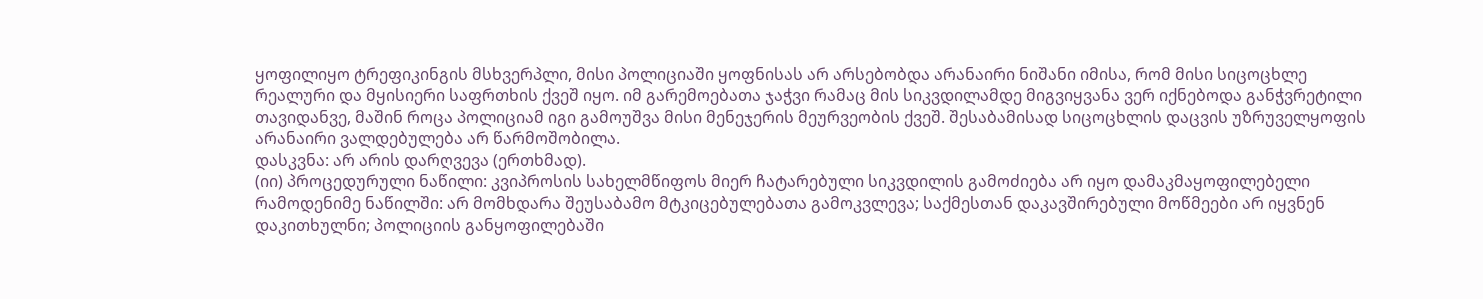ყოფილიყო ტრეფიკინგის მსხვერპლი, მისი პოლიციაში ყოფნისას არ არსებობდა არანაირი ნიშანი იმისა, რომ მისი სიცოცხლე რეალური და მყისიერი საფრთხის ქვეშ იყო. იმ გარემოებათა ჯაჭვი რამაც მის სიკვდილამდე მიგვიყვანა ვერ იქნებოდა განჭვრეტილი თავიდანვე, მაშინ როცა პოლიციამ იგი გამოუშვა მისი მენეჯერის მეურვეობის ქვეშ. შესაბამისად სიცოცხლის დაცვის უზრუველყოფის არანაირი ვალდებულება არ წარმოშობილა.
დასკვნა: არ არის დარღვევა (ერთხმად).
(იი) პროცედურული ნაწილი: კვიპროსის სახელმწიფოს მიერ ჩატარებული სიკვდილის გამოძიება არ იყო დამაკმაყოფილებელი რამოდენიმე ნაწილში: არ მომხდარა შეუსაბამო მტკიცებულებათა გამოკვლევა; საქმესთან დაკავშირებული მოწმეები არ იყვნენ დაკითხულნი; პოლიციის განყოფილებაში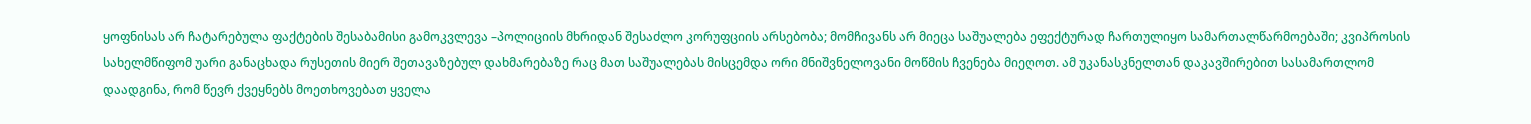ყოფნისას არ ჩატარებულა ფაქტების შესაბამისი გამოკვლევა –პოლიციის მხრიდან შესაძლო კორუფციის არსებობა; მომჩივანს არ მიეცა საშუალება ეფექტურად ჩართულიყო სამართალწარმოებაში; კვიპროსის სახელმწიფომ უარი განაცხადა რუსეთის მიერ შეთავაზებულ დახმარებაზე რაც მათ საშუალებას მისცემდა ორი მნიშვნელოვანი მოწმის ჩვენება მიეღოთ. ამ უკანასკნელთან დაკავშირებით სასამართლომ დაადგინა, რომ წევრ ქვეყნებს მოეთხოვებათ ყველა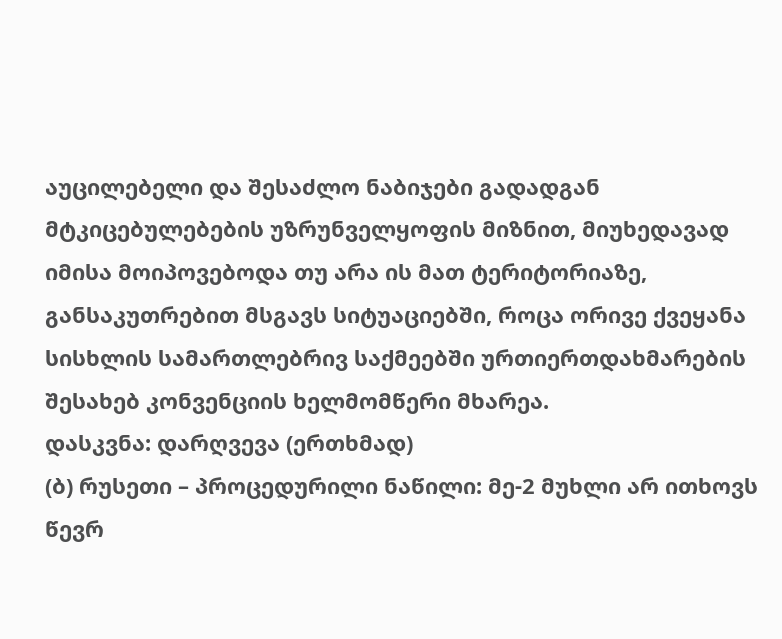აუცილებელი და შესაძლო ნაბიჯები გადადგან მტკიცებულებების უზრუნველყოფის მიზნით, მიუხედავად იმისა მოიპოვებოდა თუ არა ის მათ ტერიტორიაზე, განსაკუთრებით მსგავს სიტუაციებში, როცა ორივე ქვეყანა სისხლის სამართლებრივ საქმეებში ურთიერთდახმარების შესახებ კონვენციის ხელმომწერი მხარეა.
დასკვნა: დარღვევა (ერთხმად)
(ბ) რუსეთი – პროცედურილი ნაწილი: მე-2 მუხლი არ ითხოვს წევრ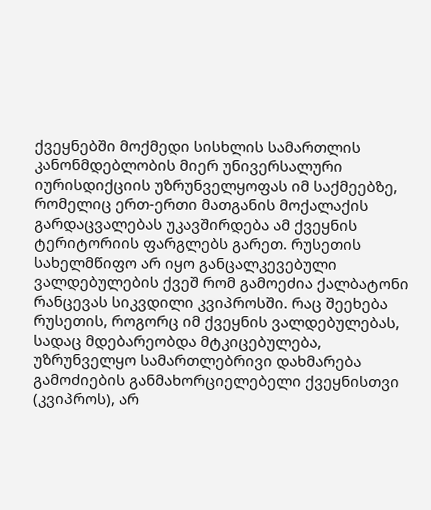ქვეყნებში მოქმედი სისხლის სამართლის კანონმდებლობის მიერ უნივერსალური იურისდიქციის უზრუნველყოფას იმ საქმეებზე, რომელიც ერთ-ერთი მათგანის მოქალაქის გარდაცვალებას უკავშირდება ამ ქვეყნის ტერიტორიის ფარგლებს გარეთ. რუსეთის სახელმწიფო არ იყო განცალკევებული ვალდებულების ქვეშ რომ გამოეძია ქალბატონი რანცევას სიკვდილი კვიპროსში. რაც შეეხება რუსეთის, როგორც იმ ქვეყნის ვალდებულებას, სადაც მდებარეობდა მტკიცებულება, უზრუნველყო სამართლებრივი დახმარება გამოძიების განმახორციელებელი ქვეყნისთვი (კვიპროს), არ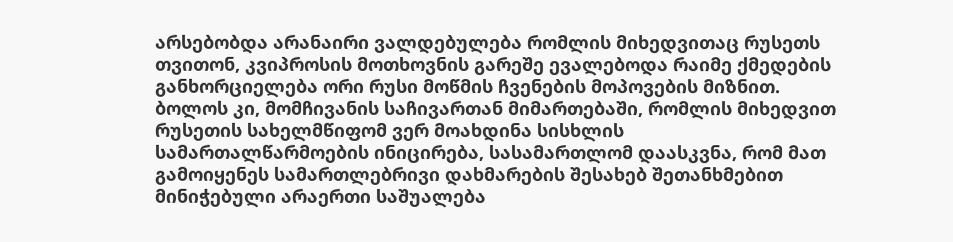არსებობდა არანაირი ვალდებულება რომლის მიხედვითაც რუსეთს თვითონ, კვიპროსის მოთხოვნის გარეშე ევალებოდა რაიმე ქმედების განხორციელება ორი რუსი მოწმის ჩვენების მოპოვების მიზნით. ბოლოს კი, მომჩივანის საჩივართან მიმართებაში, რომლის მიხედვით რუსეთის სახელმწიფომ ვერ მოახდინა სისხლის სამართალწარმოების ინიცირება, სასამართლომ დაასკვნა, რომ მათ გამოიყენეს სამართლებრივი დახმარების შესახებ შეთანხმებით მინიჭებული არაერთი საშუალება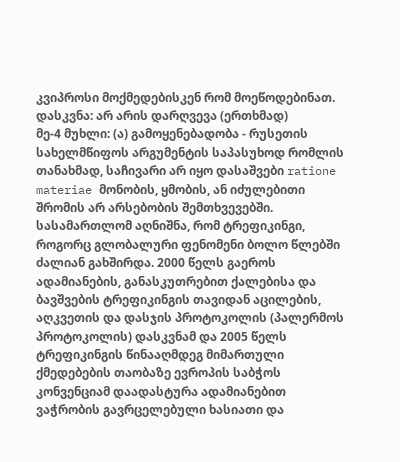კვიპროსი მოქმედებისკენ რომ მოეწოდებინათ.
დასკვნა: არ არის დარღვევა (ერთხმად)
მე-4 მუხლი: (ა) გამოყენებადობა - რუსეთის სახელმწიფოს არგუმენტის საპასუხოდ რომლის თანახმად, საჩივარი არ იყო დასაშვები ratione materiae მონობის, ყმობის, ან იძულებითი შრომის არ არსებობის შემთხვევებში. სასამართლომ აღნიშნა, რომ ტრეფიკინგი, როგორც გლობალური ფენომენი ბოლო წლებში ძალიან გახშირდა. 2000 წელს გაეროს ადამიანების, განასკუთრებით ქალებისა და ბავშვების ტრეფიკინგის თავიდან აცილების, აღკვეთის და დასჯის პროტოკოლის (პალერმოს პროტოკოლის) დასკვნამ და 2005 წელს ტრეფიკინგის წინააღმდეგ მიმართული ქმედებების თაობაზე ევროპის საბჭოს კონვენციამ დაადასტურა ადამიანებით ვაჭრობის გავრცელებული ხასიათი და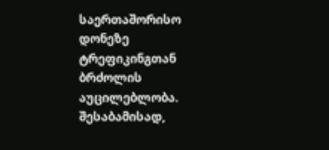საერთაშორისო დონეზე ტრეფიკინგთან ბრძოლის აუცილებლობა. შესაბამისად,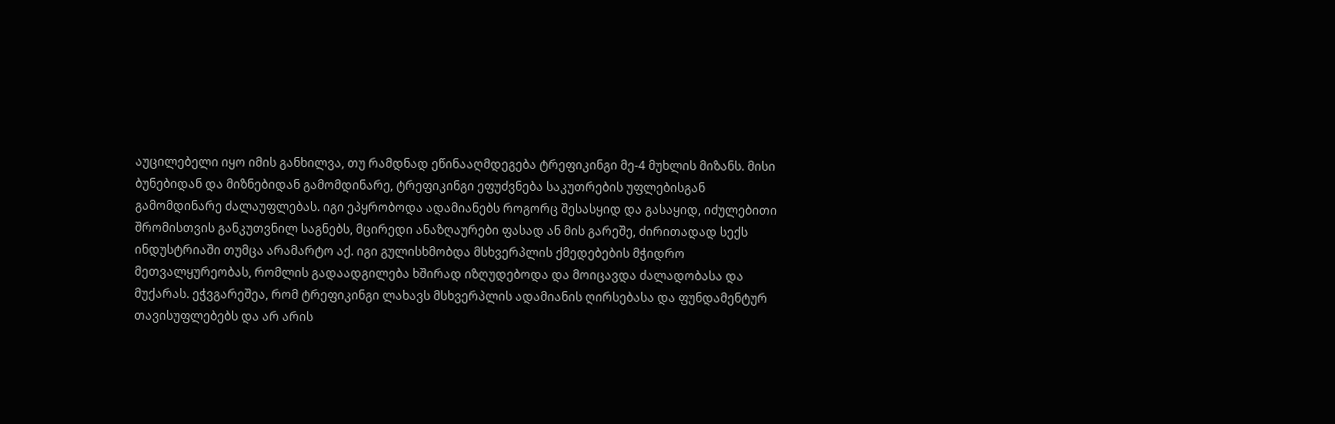აუცილებელი იყო იმის განხილვა, თუ რამდნად ეწინააღმდეგება ტრეფიკინგი მე-4 მუხლის მიზანს. მისი ბუნებიდან და მიზნებიდან გამომდინარე, ტრეფიკინგი ეფუძვნება საკუთრების უფლებისგან გამომდინარე ძალაუფლებას. იგი ეპყრობოდა ადამიანებს როგორც შესასყიდ და გასაყიდ, იძულებითი შრომისთვის განკუთვნილ საგნებს, მცირედი ანაზღაურები ფასად ან მის გარეშე, ძირითადად სექს ინდუსტრიაში თუმცა არამარტო აქ. იგი გულისხმობდა მსხვერპლის ქმედებების მჭიდრო მეთვალყურეობას, რომლის გადაადგილება ხშირად იზღუდებოდა და მოიცავდა ძალადობასა და მუქარას. ეჭვგარეშეა, რომ ტრეფიკინგი ლახავს მსხვერპლის ადამიანის ღირსებასა და ფუნდამენტურ თავისუფლებებს და არ არის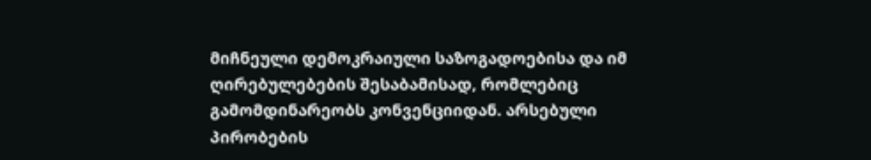მიჩნეული დემოკრაიული საზოგადოებისა და იმ ღირებულებების შესაბამისად, რომლებიც გამომდინარეობს კონვენციიდან. არსებული პირობების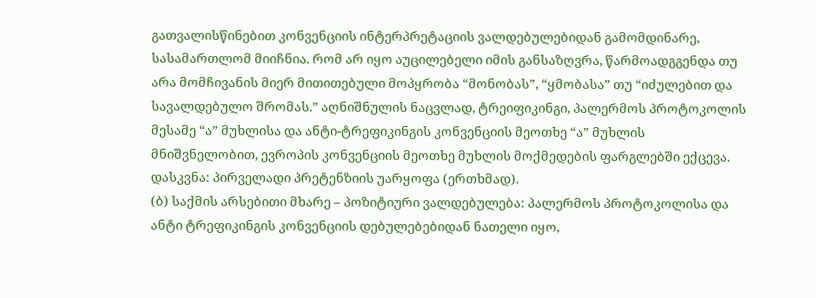გათვალისწინებით კონვენციის ინტერპრეტაციის ვალდებულებიდან გამომდინარე, სასამართლომ მიიჩნია. რომ არ იყო აუცილებელი იმის განსაზღვრა, წარმოადგგენდა თუ არა მომჩივანის მიერ მითითებული მოპყრობა “მონობას”, “ყმობასა” თუ “იძულებით და სავალდებულო შრომას.” აღნიშნულის ნაცვლად, ტრეიფიკინგი, პალერმოს პროტოკოლის მესამე “ა” მუხლისა და ანტი-ტრეფიკინგის კონვენციის მეოთხე “ა” მუხლის მნიშვნელობით, ევროპის კონვენციის მეოთხე მუხლის მოქმედების ფარგლებში ექცევა.
დასკვნა: პირველადი პრეტენზიის უარყოფა (ერთხმად).
(ბ) საქმის არსებითი მხარე – პოზიტიური ვალდებულება: პალერმოს პროტოკოლისა და ანტი ტრეფიკინგის კონვენციის დებულებებიდან ნათელი იყო,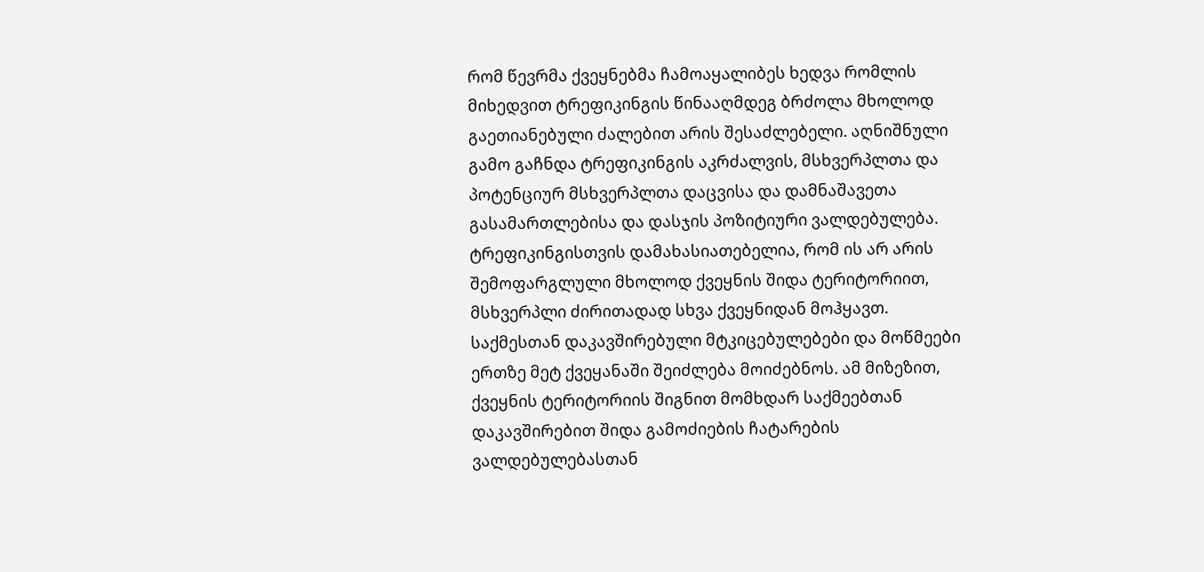რომ წევრმა ქვეყნებმა ჩამოაყალიბეს ხედვა რომლის მიხედვით ტრეფიკინგის წინააღმდეგ ბრძოლა მხოლოდ გაეთიანებული ძალებით არის შესაძლებელი. აღნიშნული გამო გაჩნდა ტრეფიკინგის აკრძალვის, მსხვერპლთა და პოტენციურ მსხვერპლთა დაცვისა და დამნაშავეთა გასამართლებისა და დასჯის პოზიტიური ვალდებულება. ტრეფიკინგისთვის დამახასიათებელია, რომ ის არ არის შემოფარგლული მხოლოდ ქვეყნის შიდა ტერიტორიით, მსხვერპლი ძირითადად სხვა ქვეყნიდან მოჰყავთ. საქმესთან დაკავშირებული მტკიცებულებები და მოწმეები ერთზე მეტ ქვეყანაში შეიძლება მოიძებნოს. ამ მიზეზით, ქვეყნის ტერიტორიის შიგნით მომხდარ საქმეებთან დაკავშირებით შიდა გამოძიების ჩატარების ვალდებულებასთან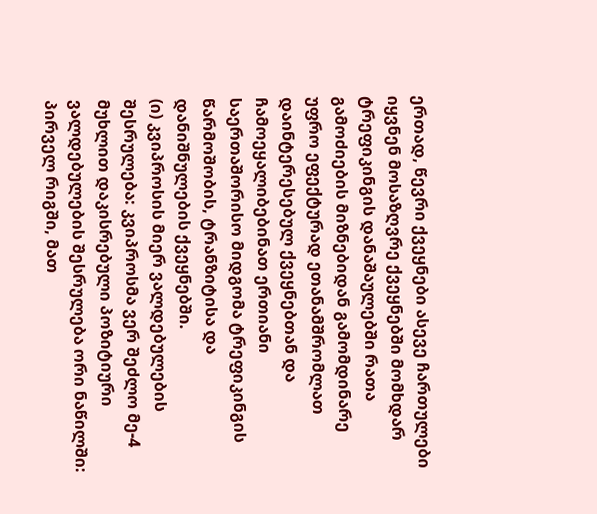ერთად, წევრი ქვეყნები ასევე ჩართულები იყვნენ მოსაზღვრე ქვეყნებში მომხდარ ტრეფიკინგის დანაშაულებში რათა გამოძიების მიზნებიდან გამომდინარე უფრო ეფექტურად ეთანამშრომლათ დაინტერესებულ ქვეყნებთან და ჩამოეყალიბებინათ ერთიანი საერთაშორისო მიდგომა ტრეფიკინგის წარმოშობის, ტრანზიტისა და დანიშნულების ქვეყნებში.
(ი) კვიპროსის მიერ ვალდებულების შესრულება: კვიპროსმა ვერ შეძლო მე-4 მუხლით დაკისრებული პოზიტიური ვალდებულების შესრულება ორი ნაწილში: პირველ რიგში, მათ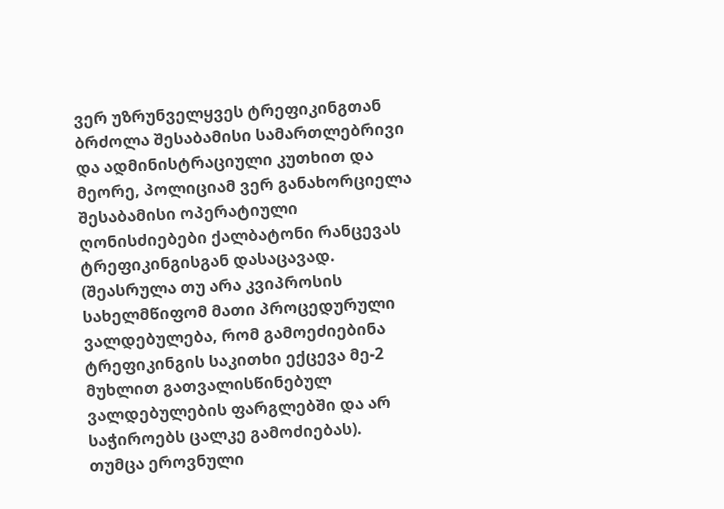ვერ უზრუნველყვეს ტრეფიკინგთან ბრძოლა შესაბამისი სამართლებრივი და ადმინისტრაციული კუთხით და მეორე, პოლიციამ ვერ განახორციელა შესაბამისი ოპერატიული ღონისძიებები ქალბატონი რანცევას ტრეფიკინგისგან დასაცავად. (შეასრულა თუ არა კვიპროსის სახელმწიფომ მათი პროცედურული ვალდებულება, რომ გამოეძიებინა ტრეფიკინგის საკითხი ექცევა მე-2 მუხლით გათვალისწინებულ ვალდებულების ფარგლებში და არ საჭიროებს ცალკე გამოძიებას).
თუმცა ეროვნული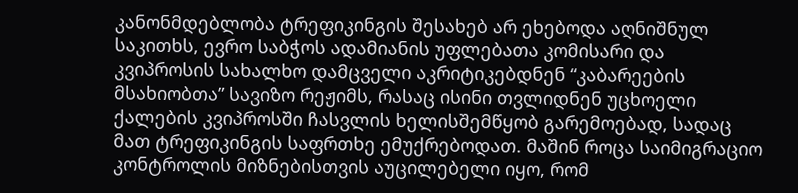კანონმდებლობა ტრეფიკინგის შესახებ არ ეხებოდა აღნიშნულ საკითხს, ევრო საბჭოს ადამიანის უფლებათა კომისარი და კვიპროსის სახალხო დამცველი აკრიტიკებდნენ “კაბარეების მსახიობთა” სავიზო რეჟიმს, რასაც ისინი თვლიდნენ უცხოელი ქალების კვიპროსში ჩასვლის ხელისშემწყობ გარემოებად, სადაც მათ ტრეფიკინგის საფრთხე ემუქრებოდათ. მაშინ როცა საიმიგრაციო კონტროლის მიზნებისთვის აუცილებელი იყო, რომ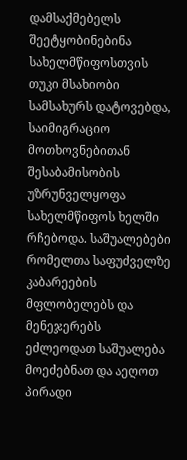დამსაქმებელს შეეტყობინებინა სახელმწიფოსთვის თუკი მსახიობი სამსახურს დატოვებდა, საიმიგრაციო მოთხოვნებითან შესაბამისობის უზრუნველყოფა სახელმწიფოს ხელში რჩებოდა. საშუალებები რომელთა საფუძველზე კაბარეების მფლობელებს და მენეჯერებს ეძლეოდათ საშუალება მოეძებნათ და აეღოთ პირადი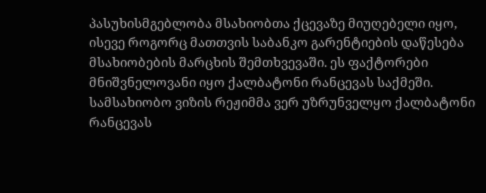პასუხისმგებლობა მსახიობთა ქცევაზე მიუღებელი იყო, ისევე როგორც მათთვის საბანკო გარენტიების დაწესება მსახიობების მარცხის შემთხვევაში. ეს ფაქტორები მნიშვნელოვანი იყო ქალბატონი რანცევას საქმეში. სამსახიობო ვიზის რეჟიმმა ვერ უზრუნველყო ქალბატონი რანცევას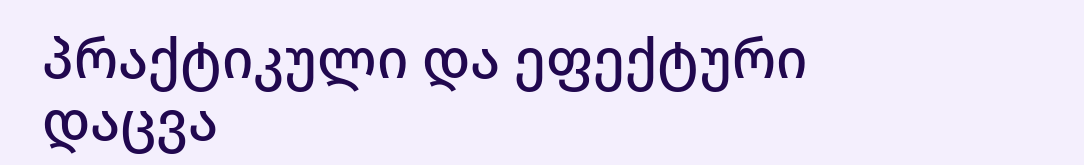პრაქტიკული და ეფექტური დაცვა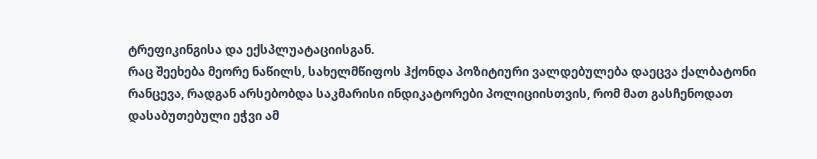ტრეფიკინგისა და ექსპლუატაციისგან.
რაც შეეხება მეორე ნაწილს, სახელმწიფოს ჰქონდა პოზიტიური ვალდებულება დაეცვა ქალბატონი რანცევა, რადგან არსებობდა საკმარისი ინდიკატორები პოლიციისთვის, რომ მათ გასჩენოდათ დასაბუთებული ეჭვი ამ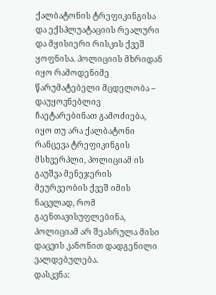ქალბატონის ტრეფიკინგისა და ექსპლუატაციის რეალური და მყისიერი რისკის ქვეშ ყოფნისა. პოლიციის მხრიდან იყო რამოდენიმე წარუმატებელი მცდელობა – დაუყოვნებლივ ჩაეტარებინათ გამოძიება, იყო თუ არა ქალბატონი რანცევა ტრეფიკინგის მსხვერპლი, პოლიციამ ის გაუშვა მენეჯერის მეურვეობის ქვეშ იმის ნაცვლად, რომ გაენთავისუფლებინა, პოლიციამ არ შეასრულა მისი დაცვის კანონით დადგენილი ვალდებულება.
დასკვნა: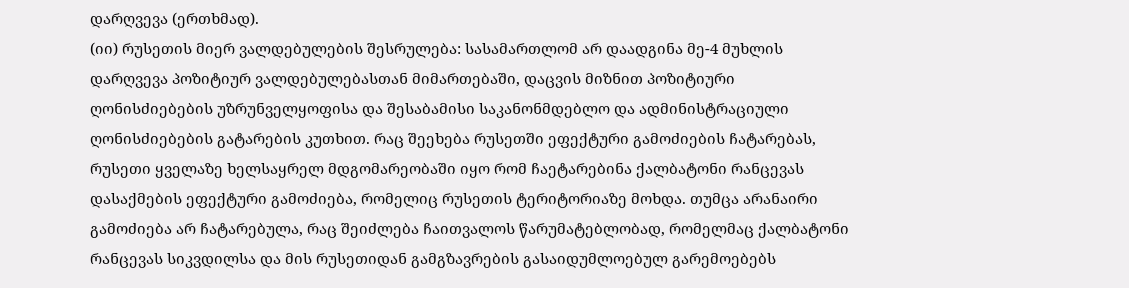დარღვევა (ერთხმად).
(იი) რუსეთის მიერ ვალდებულების შესრულება: სასამართლომ არ დაადგინა მე-4 მუხლის დარღვევა პოზიტიურ ვალდებულებასთან მიმართებაში, დაცვის მიზნით პოზიტიური ღონისძიებების უზრუნველყოფისა და შესაბამისი საკანონმდებლო და ადმინისტრაციული ღონისძიებების გატარების კუთხით. რაც შეეხება რუსეთში ეფექტური გამოძიების ჩატარებას, რუსეთი ყველაზე ხელსაყრელ მდგომარეობაში იყო რომ ჩაეტარებინა ქალბატონი რანცევას დასაქმების ეფექტური გამოძიება, რომელიც რუსეთის ტერიტორიაზე მოხდა. თუმცა არანაირი გამოძიება არ ჩატარებულა, რაც შეიძლება ჩაითვალოს წარუმატებლობად, რომელმაც ქალბატონი რანცევას სიკვდილსა და მის რუსეთიდან გამგზავრების გასაიდუმლოებულ გარემოებებს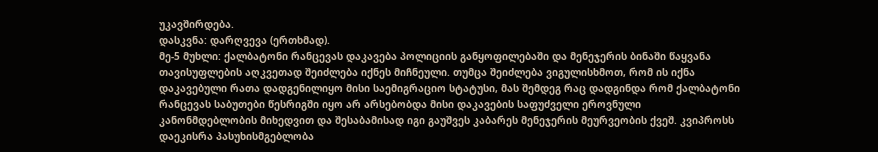უკავშირდება.
დასკვნა: დარღვევა (ერთხმად).
მე-5 მუხლი: ქალბატონი რანცევას დაკავება პოლიციის განყოფილებაში და მენეჯერის ბინაში წაყვანა თავისუფლების აღკვეთად შეიძლება იქნეს მიჩნეული. თუმცა შეიძლება ვიგულისხმოთ, რომ ის იქნა დაკავებული რათა დადგენილიყო მისი საემიგრაციო სტატუსი, მას შემდეგ რაც დადგინდა რომ ქალბატონი რანცევას საბუთები წესრიგში იყო არ არსებობდა მისი დაკავების საფუძველი ეროვნული კანონმდებლობის მიხედვით და შესაბამისად იგი გაუშვეს კაბარეს მენეჯერის მეურვეობის ქვეშ. კვიპროსს დაეკისრა პასუხისმგებლობა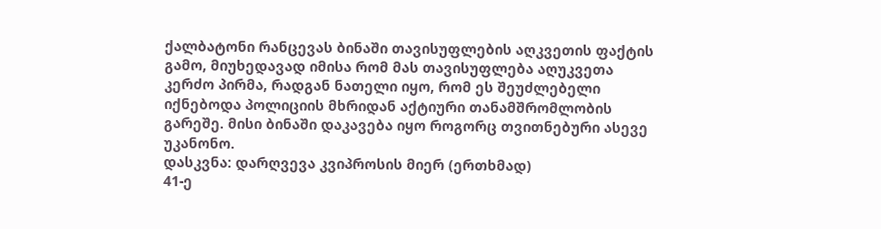ქალბატონი რანცევას ბინაში თავისუფლების აღკვეთის ფაქტის გამო, მიუხედავად იმისა რომ მას თავისუფლება აღუკვეთა კერძო პირმა, რადგან ნათელი იყო, რომ ეს შეუძლებელი იქნებოდა პოლიციის მხრიდან აქტიური თანამშრომლობის გარეშე. მისი ბინაში დაკავება იყო როგორც თვითნებური ასევე უკანონო.
დასკვნა: დარღვევა კვიპროსის მიერ (ერთხმად)
41-ე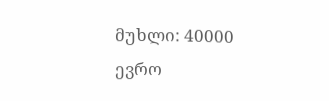მუხლი: 40000 ევრო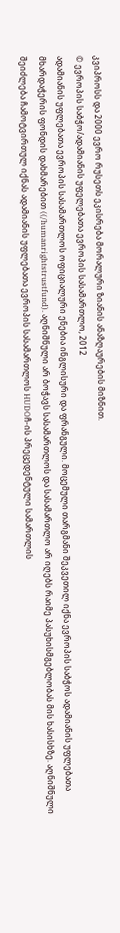კვიპროსს და 2000 ევრო რუსეთს ეკისრება მორალური ზიანის ანაზღაურების მიზნით.
© ევროპის საბჭო/ადამიანის უფელებათა ევროპის სასამართლო, 2012
ადამიანის უფლებათა ევროპის სასამართლოს ოფიციალური ენებია ინგლისური და ფრანგული. მოცემული თარგმანი შეკვეთილ იქნა ევროპის საბჭოს ადამიანის უფლებათა მხარდაჭერის ფონდის დახმარებით ((/humanrightstrustfund). აღნიშნული არ ბოჭავს სასამართლოს და სასამართლო არ იღებს რაიმე პასუხისმგებლობას მის ხასისხზე. აღნიშნული შეიძლება ჩამოტვირთულ იქნას ადამიანის უფლებათა ევროპის სასამართლოს HUDOჩ-ის პრეცედენტული სამართლის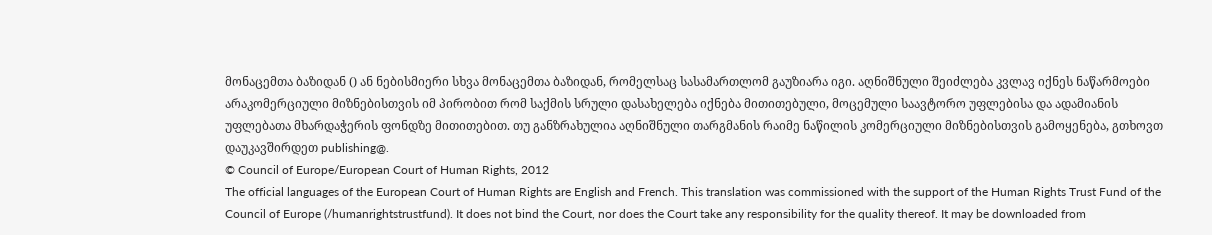მონაცემთა ბაზიდან () ან ნებისმიერი სხვა მონაცემთა ბაზიდან, რომელსაც სასამართლომ გაუზიარა იგი. აღნიშნული შეიძლება კვლავ იქნეს ნაწარმოები არაკომერციული მიზნებისთვის იმ პირობით რომ საქმის სრული დასახელება იქნება მითითებული, მოცემული საავტორო უფლებისა და ადამიანის უფლებათა მხარდაჭერის ფონდზე მითითებით. თუ განზრახულია აღნიშნული თარგმანის რაიმე ნაწილის კომერციული მიზნებისთვის გამოყენება, გთხოვთ დაუკავშირდეთ publishing@.
© Council of Europe/European Court of Human Rights, 2012
The official languages of the European Court of Human Rights are English and French. This translation was commissioned with the support of the Human Rights Trust Fund of the Council of Europe (/humanrightstrustfund). It does not bind the Court, nor does the Court take any responsibility for the quality thereof. It may be downloaded from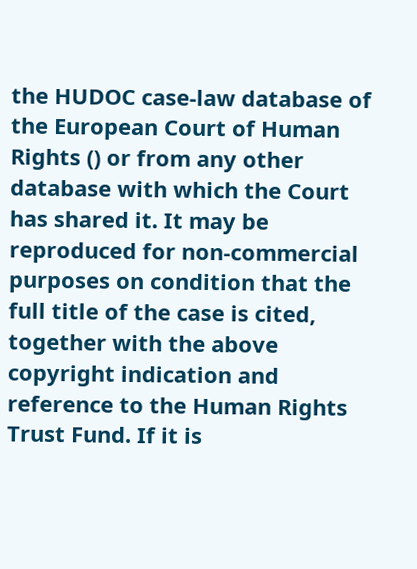the HUDOC case-law database of the European Court of Human Rights () or from any other database with which the Court has shared it. It may be reproduced for non-commercial purposes on condition that the full title of the case is cited, together with the above copyright indication and reference to the Human Rights Trust Fund. If it is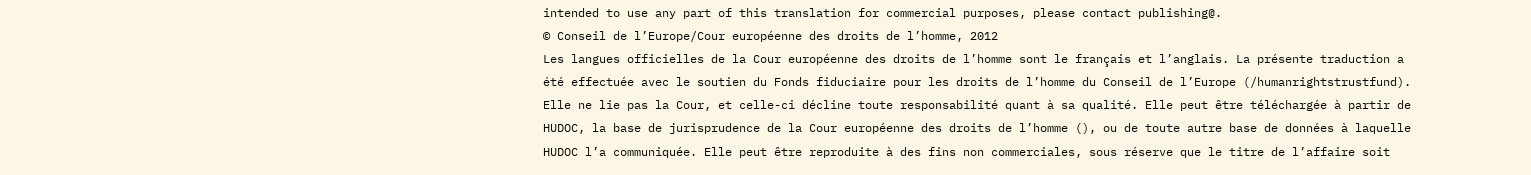intended to use any part of this translation for commercial purposes, please contact publishing@.
© Conseil de l’Europe/Cour européenne des droits de l’homme, 2012
Les langues officielles de la Cour européenne des droits de l’homme sont le français et l’anglais. La présente traduction a été effectuée avec le soutien du Fonds fiduciaire pour les droits de l’homme du Conseil de l’Europe (/humanrightstrustfund). Elle ne lie pas la Cour, et celle-ci décline toute responsabilité quant à sa qualité. Elle peut être téléchargée à partir de HUDOC, la base de jurisprudence de la Cour européenne des droits de l’homme (), ou de toute autre base de données à laquelle HUDOC l’a communiquée. Elle peut être reproduite à des fins non commerciales, sous réserve que le titre de l’affaire soit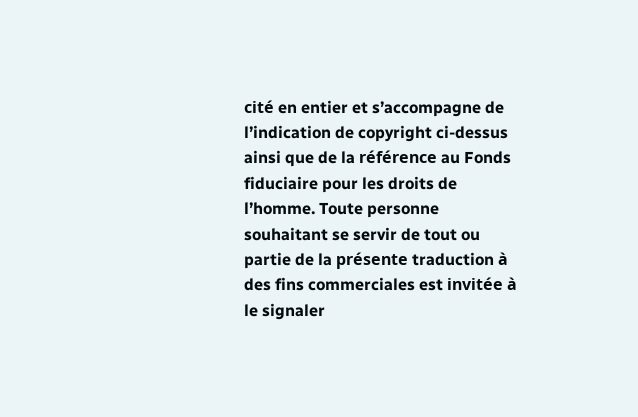cité en entier et s’accompagne de l’indication de copyright ci-dessus ainsi que de la référence au Fonds fiduciaire pour les droits de l’homme. Toute personne souhaitant se servir de tout ou partie de la présente traduction à des fins commerciales est invitée à le signaler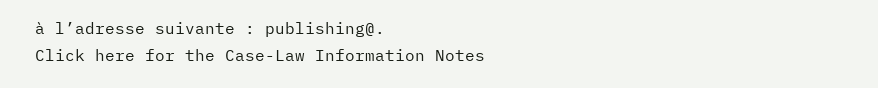à l’adresse suivante : publishing@.
Click here for the Case-Law Information Notes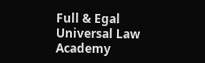Full & Egal Universal Law Academy